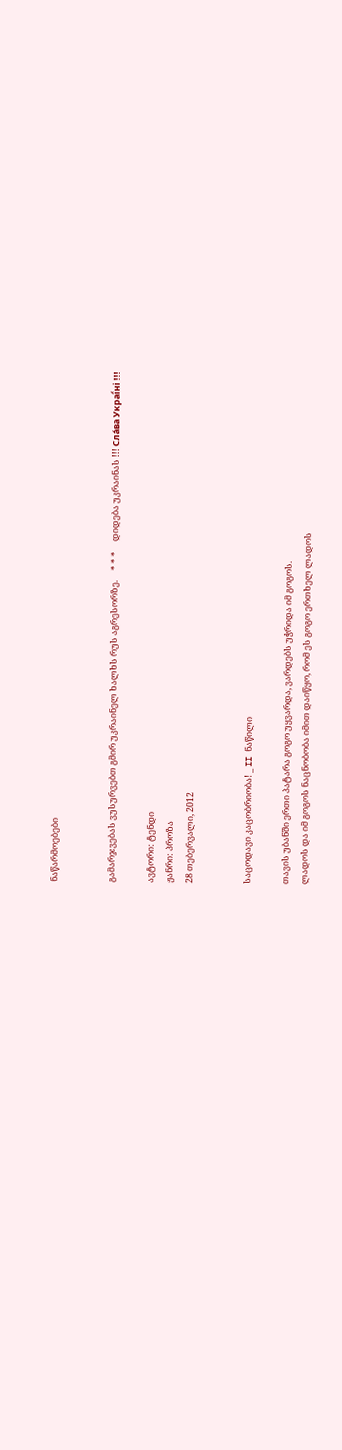ნაწარმოებები


გამარჯვებას ვუსურვებთ გმირ უკრაინელ ხალხს რუს აგრესორზე.     * * *     დიდება უკრაინას !!! Сла́ва Украї́ні !!!

ავტორი: ტენდი
ჟანრი: პროზა
28 თებერვალი, 2012


საცოდავი კაცობრიობა! _ II ნაწილი

თავის უბანში ერთი პატარა გოგო უყვარდა, ვარდებს უჭრიდა იმ გოგოს.
ლადოს და იმ გოგოს ნაცნობობა იმით დაიწყო, რომ ეს გოგო ერთხელ ლადოს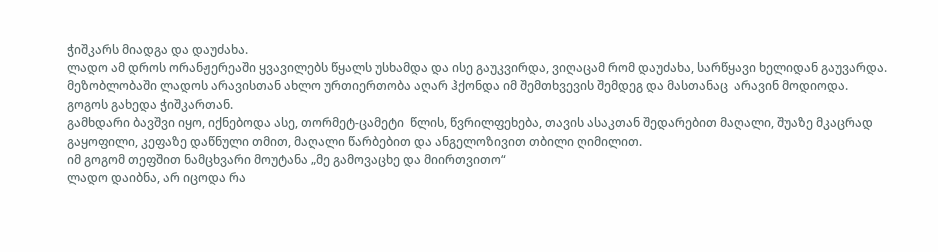ჭიშკარს მიადგა და დაუძახა.
ლადო ამ დროს ორანჟერეაში ყვავილებს წყალს უსხამდა და ისე გაუკვირდა, ვიღაცამ რომ დაუძახა, სარწყავი ხელიდან გაუვარდა.
მეზობლობაში ლადოს არავისთან ახლო ურთიერთობა აღარ ჰქონდა იმ შემთხვევის შემდეგ და მასთანაც  არავინ მოდიოდა.
გოგოს გახედა ჭიშკართან.
გამხდარი ბავშვი იყო, იქნებოდა ასე, თორმეტ-ცამეტი  წლის, წვრილფეხება, თავის ასაკთან შედარებით მაღალი, შუაზე მკაცრად გაყოფილი, კეფაზე დაწნული თმით, მაღალი წარბებით და ანგელოზივით თბილი ღიმილით.
იმ გოგომ თეფშით ნამცხვარი მოუტანა „მე გამოვაცხე და მიირთვითო“
ლადო დაიბნა, არ იცოდა რა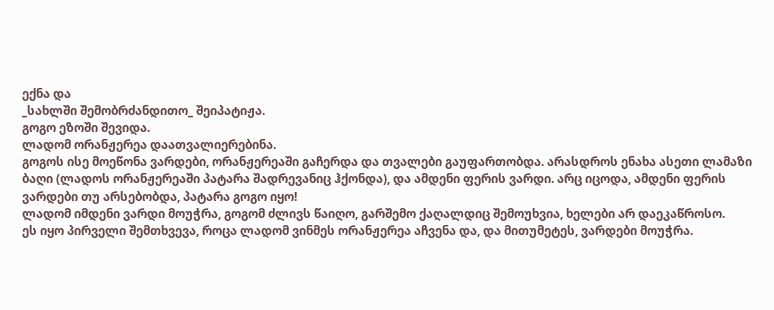ექნა და
_სახლში შემობრძანდითო_ შეიპატიჟა.
გოგო ეზოში შევიდა.
ლადომ ორანჟერეა დაათვალიერებინა.
გოგოს ისე მოეწონა ვარდები, ორანჟერეაში გაჩერდა და თვალები გაუფართობდა. არასდროს ენახა ასეთი ლამაზი ბაღი (ლადოს ორანჟერეაში პატარა შადრევანიც ჰქონდა), და ამდენი ფერის ვარდი. არც იცოდა, ამდენი ფერის ვარდები თუ არსებობდა, პატარა გოგო იყო!
ლადომ იმდენი ვარდი მოუჭრა, გოგომ ძლივს წაიღო, გარშემო ქაღალდიც შემოუხვია, ხელები არ დაეკაწროსო.
ეს იყო პირველი შემთხვევა, როცა ლადომ ვინმეს ორანჟერეა აჩვენა და, და მითუმეტეს, ვარდები მოუჭრა.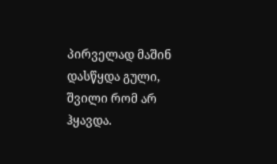პირველად მაშინ დასწყდა გული, შვილი რომ არ ჰყავდა.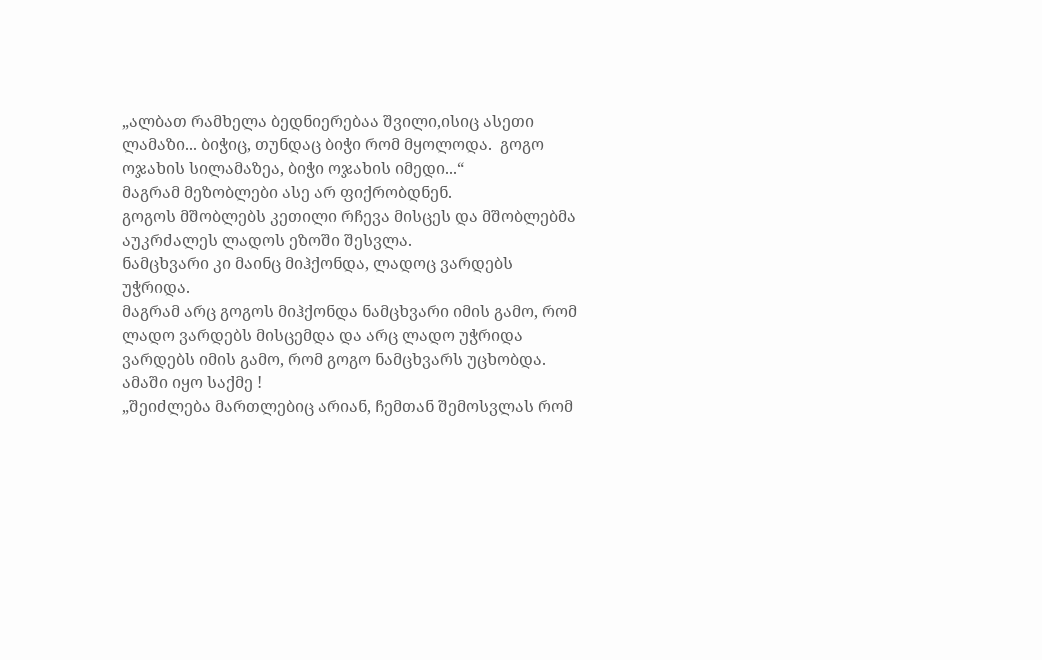„ალბათ რამხელა ბედნიერებაა შვილი,ისიც ასეთი ლამაზი... ბიჭიც, თუნდაც ბიჭი რომ მყოლოდა.  გოგო ოჯახის სილამაზეა, ბიჭი ოჯახის იმედი...“
მაგრამ მეზობლები ასე არ ფიქრობდნენ.
გოგოს მშობლებს კეთილი რჩევა მისცეს და მშობლებმა აუკრძალეს ლადოს ეზოში შესვლა.
ნამცხვარი კი მაინც მიჰქონდა, ლადოც ვარდებს უჭრიდა.
მაგრამ არც გოგოს მიჰქონდა ნამცხვარი იმის გამო, რომ ლადო ვარდებს მისცემდა და არც ლადო უჭრიდა ვარდებს იმის გამო, რომ გოგო ნამცხვარს უცხობდა.
ამაში იყო საქმე !
„შეიძლება მართლებიც არიან, ჩემთან შემოსვლას რომ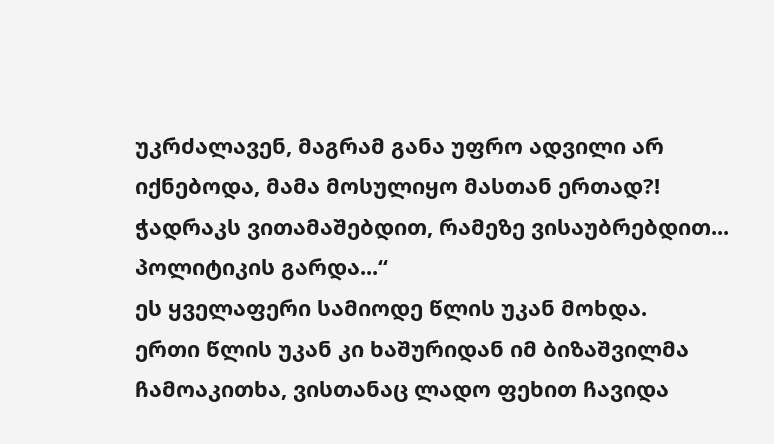უკრძალავენ, მაგრამ განა უფრო ადვილი არ იქნებოდა, მამა მოსულიყო მასთან ერთად?! ჭადრაკს ვითამაშებდით, რამეზე ვისაუბრებდით... პოლიტიკის გარდა...“
ეს ყველაფერი სამიოდე წლის უკან მოხდა.
ერთი წლის უკან კი ხაშურიდან იმ ბიზაშვილმა ჩამოაკითხა, ვისთანაც ლადო ფეხით ჩავიდა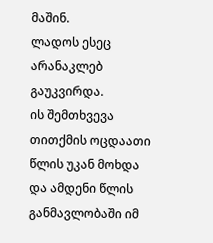მაშინ.
ლადოს ესეც არანაკლებ გაუკვირდა.
ის შემთხვევა თითქმის ოცდაათი წლის უკან მოხდა და ამდენი წლის განმავლობაში იმ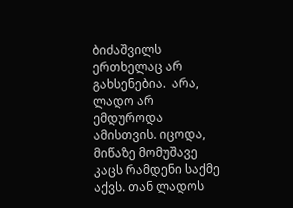ბიძაშვილს ერთხელაც არ გახსენებია.  არა, ლადო არ ემდუროდა ამისთვის. იცოდა, მიწაზე მომუშავე კაცს რამდენი საქმე აქვს. თან ლადოს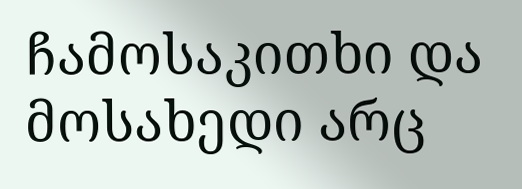ჩამოსაკითხი და მოსახედი არც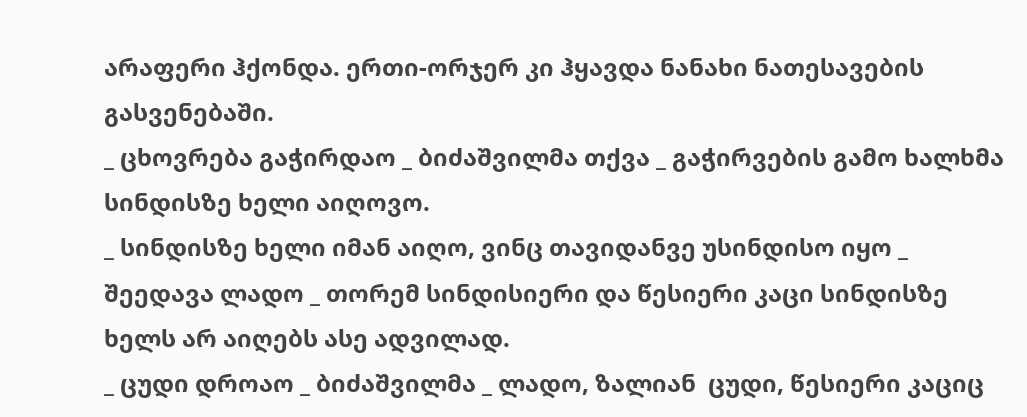არაფერი ჰქონდა. ერთი-ორჯერ კი ჰყავდა ნანახი ნათესავების გასვენებაში.
_ ცხოვრება გაჭირდაო _ ბიძაშვილმა თქვა _ გაჭირვების გამო ხალხმა სინდისზე ხელი აიღოვო.
_ სინდისზე ხელი იმან აიღო, ვინც თავიდანვე უსინდისო იყო _ შეედავა ლადო _ თორემ სინდისიერი და წესიერი კაცი სინდისზე ხელს არ აიღებს ასე ადვილად.
_ ცუდი დროაო _ ბიძაშვილმა _ ლადო, ზალიან  ცუდი, წესიერი კაციც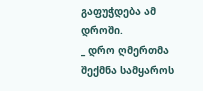გაფუჭდება ამ დროში.
_ დრო ღმერთმა შექმნა სამყაროს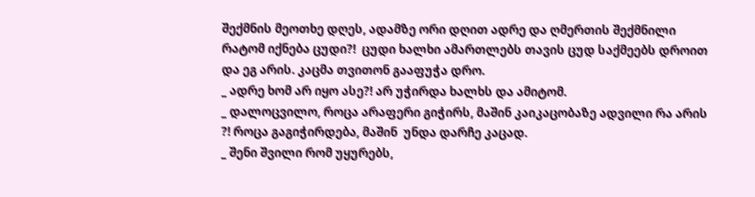შექმნის მეოთხე დღეს, ადამზე ორი დღით ადრე და ღმერთის შექმნილი რატომ იქნება ცუდი?!  ცუდი ხალხი ამართლებს თავის ცუდ საქმეებს დროით და ეგ არის. კაცმა თვითონ გააფუჭა დრო.
_ ადრე ხომ არ იყო ასე?! არ უჭირდა ხალხს და ამიტომ.
_ დალოცვილო, როცა არაფერი გიჭირს, მაშინ კაიკაცობაზე ადვილი რა არის ?! როცა გაგიჭირდება, მაშინ  უნდა დარჩე კაცად.
_ შენი შვილი რომ უყურებს,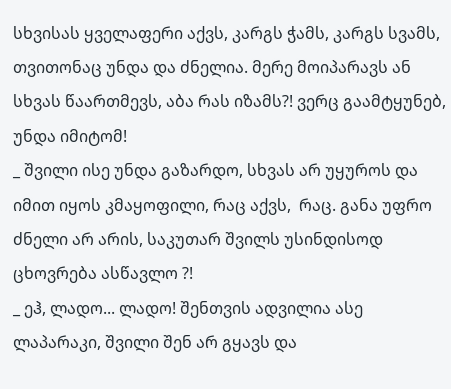სხვისას ყველაფერი აქვს, კარგს ჭამს, კარგს სვამს, თვითონაც უნდა და ძნელია. მერე მოიპარავს ან სხვას წაართმევს, აბა რას იზამს?! ვერც გაამტყუნებ, უნდა იმიტომ!
_ შვილი ისე უნდა გაზარდო, სხვას არ უყუროს და იმით იყოს კმაყოფილი, რაც აქვს,  რაც. განა უფრო ძნელი არ არის, საკუთარ შვილს უსინდისოდ ცხოვრება ასწავლო ?!
_ ეჰ, ლადო... ლადო! შენთვის ადვილია ასე ლაპარაკი, შვილი შენ არ გყავს და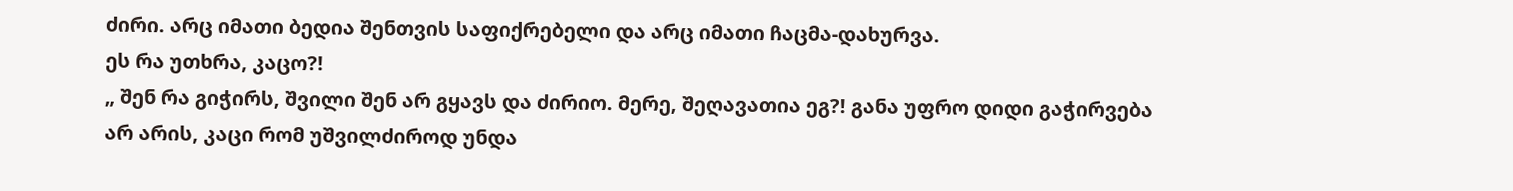ძირი. არც იმათი ბედია შენთვის საფიქრებელი და არც იმათი ჩაცმა-დახურვა.
ეს რა უთხრა, კაცო?!
„ შენ რა გიჭირს, შვილი შენ არ გყავს და ძირიო. მერე, შეღავათია ეგ?! განა უფრო დიდი გაჭირვება არ არის, კაცი რომ უშვილძიროდ უნდა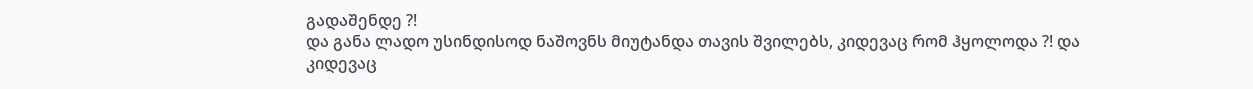გადაშენდე ?!
და განა ლადო უსინდისოდ ნაშოვნს მიუტანდა თავის შვილებს, კიდევაც რომ ჰყოლოდა ?! და კიდევაც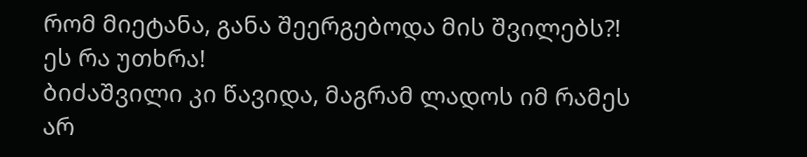რომ მიეტანა, განა შეერგებოდა მის შვილებს?!
ეს რა უთხრა!
ბიძაშვილი კი წავიდა, მაგრამ ლადოს იმ რამეს  არ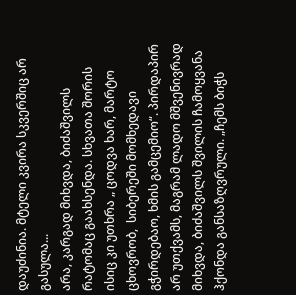დაუძინია. მტელი კვირა სკვერშიც არ გასულა...
არა, კარგად მიხვდა, ბიძაშვილს რატომაც გაახსენდა. სხვათა შორის ისიც კი უთხრა „ ცოდვა ხარ, მარტო ცხოვრობ,  სიბერეში მომხედავი  გჭირდებაო, ხმის გამცემიო“. პირდაპირ არ უთქვამს, მაგრამ ლადო მშვენივრად მიხვდა, ბიძაშვილს შვილის ჩამოყვანა ჰქონდა განსაზღვრული. „ჩემს ბიჭს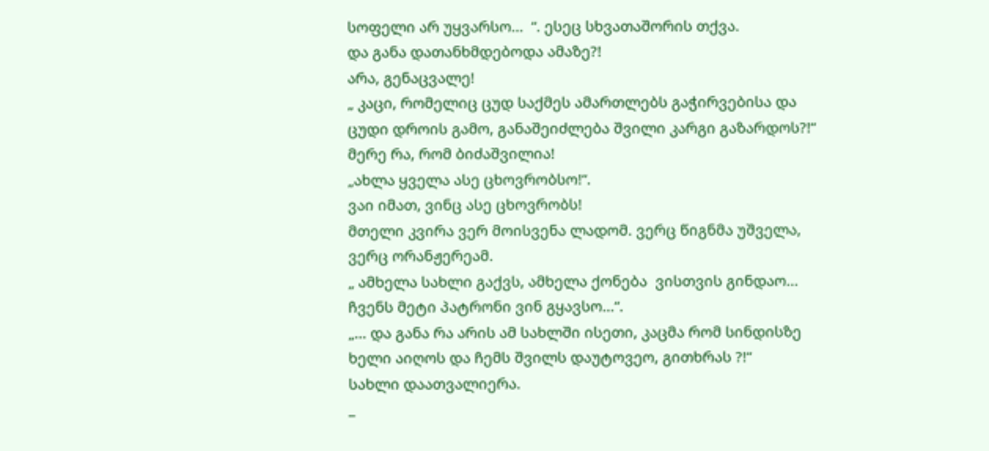სოფელი არ უყვარსო...  “. ესეც სხვათაშორის თქვა.
და განა დათანხმდებოდა ამაზე?!
არა, გენაცვალე!
„ კაცი, რომელიც ცუდ საქმეს ამართლებს გაჭირვებისა და ცუდი დროის გამო, განაშეიძლება შვილი კარგი გაზარდოს?!“
მერე რა, რომ ბიძაშვილია!
„ახლა ყველა ასე ცხოვრობსო!“.
ვაი იმათ, ვინც ასე ცხოვრობს!
მთელი კვირა ვერ მოისვენა ლადომ. ვერც წიგნმა უშველა, ვერც ორანჟერეამ.
„ ამხელა სახლი გაქვს, ამხელა ქონება  ვისთვის გინდაო...  ჩვენს მეტი პატრონი ვინ გყავსო...“.
„... და განა რა არის ამ სახლში ისეთი, კაცმა რომ სინდისზე ხელი აიღოს და ჩემს შვილს დაუტოვეო, გითხრას ?!“
სახლი დაათვალიერა.
_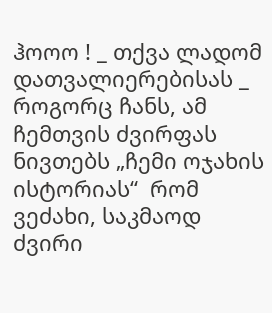ჰოოო ! _ თქვა ლადომ დათვალიერებისას _ როგორც ჩანს, ამ ჩემთვის ძვირფას ნივთებს „ჩემი ოჯახის ისტორიას“  რომ ვეძახი, საკმაოდ ძვირი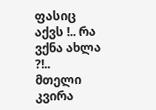ფასიც აქვს !.. რა ვქნა ახლა ?!..
მთელი კვირა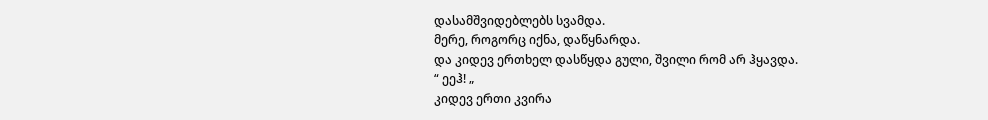დასამშვიდებლებს სვამდა.
მერე, როგორც იქნა, დაწყნარდა.
და კიდევ ერთხელ დასწყდა გული, შვილი რომ არ ჰყავდა.
“ ეეჰ! „
კიდევ ერთი კვირა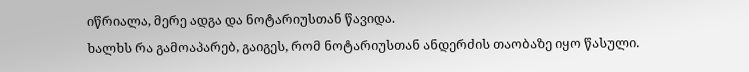იწრიალა, მერე ადგა და ნოტარიუსთან წავიდა.
ხალხს რა გამოაპარებ, გაიგეს, რომ ნოტარიუსთან ანდერძის თაობაზე იყო წასული.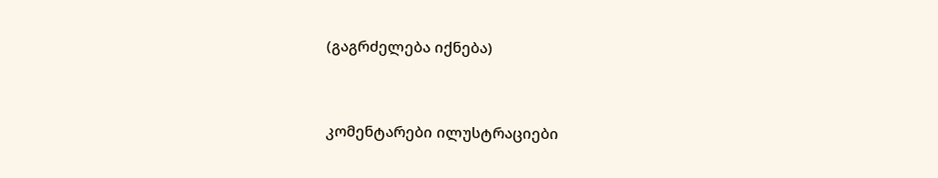(გაგრძელება იქნება)


კომენტარები ილუსტრაციები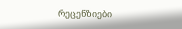რეცენზიები